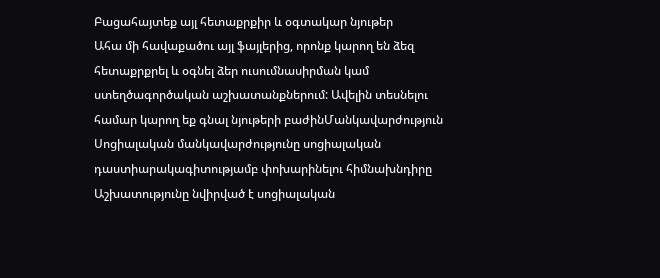Բացահայտեք այլ հետաքրքիր և օգտակար նյութեր
Ահա մի հավաքածու այլ ֆայլերից, որոնք կարող են ձեզ հետաքրքրել և օգնել ձեր ուսումնասիրման կամ ստեղծագործական աշխատանքներում: Ավելին տեսնելու համար կարող եք գնալ նյութերի բաժինՄանկավարժություն
Սոցիալական մանկավարժությունը սոցիալական դաստիարակագիտությամբ փոխարինելու հիմնախնդիրը
Աշխատությունը նվիրված է սոցիալական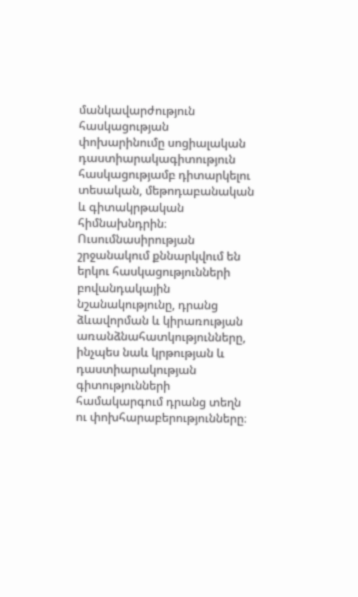մանկավարժություն հասկացության փոխարինումը սոցիալական դաստիարակագիտություն հասկացությամբ դիտարկելու տեսական, մեթոդաբանական և գիտակրթական հիմնախնդրին։ Ուսումնասիրության շրջանակում քննարկվում են երկու հասկացությունների բովանդակային նշանակությունը, դրանց ձևավորման և կիրառության առանձնահատկությունները, ինչպես նաև կրթության և դաստիարակության գիտությունների համակարգում դրանց տեղն ու փոխհարաբերությունները։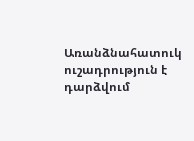Առանձնահատուկ ուշադրություն է դարձվում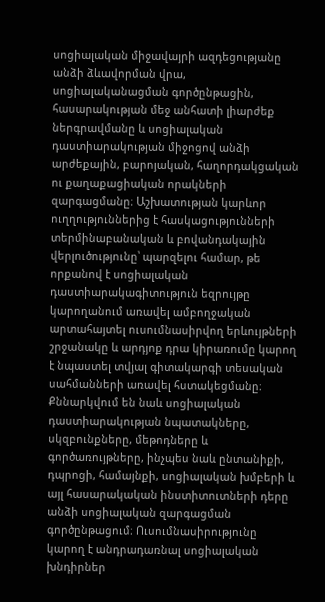սոցիալական միջավայրի ազդեցությանը անձի ձևավորման վրա, սոցիալականացման գործընթացին, հասարակության մեջ անհատի լիարժեք ներգրավմանը և սոցիալական դաստիարակության միջոցով անձի արժեքային, բարոյական, հաղորդակցական ու քաղաքացիական որակների զարգացմանը։ Աշխատության կարևոր ուղղություններից է հասկացությունների տերմինաբանական և բովանդակային վերլուծությունը՝ պարզելու համար, թե որքանով է սոցիալական դաստիարակագիտություն եզրույթը կարողանում առավել ամբողջական արտահայտել ուսումնասիրվող երևույթների շրջանակը և արդյոք դրա կիրառումը կարող է նպաստել տվյալ գիտակարգի տեսական սահմանների առավել հստակեցմանը։ Քննարկվում են նաև սոցիալական դաստիարակության նպատակները, սկզբունքները, մեթոդները և գործառույթները, ինչպես նաև ընտանիքի, դպրոցի, համայնքի, սոցիալական խմբերի և այլ հասարակական ինստիտուտների դերը անձի սոցիալական զարգացման գործընթացում։ Ուսումնասիրությունը կարող է անդրադառնալ սոցիալական խնդիրներ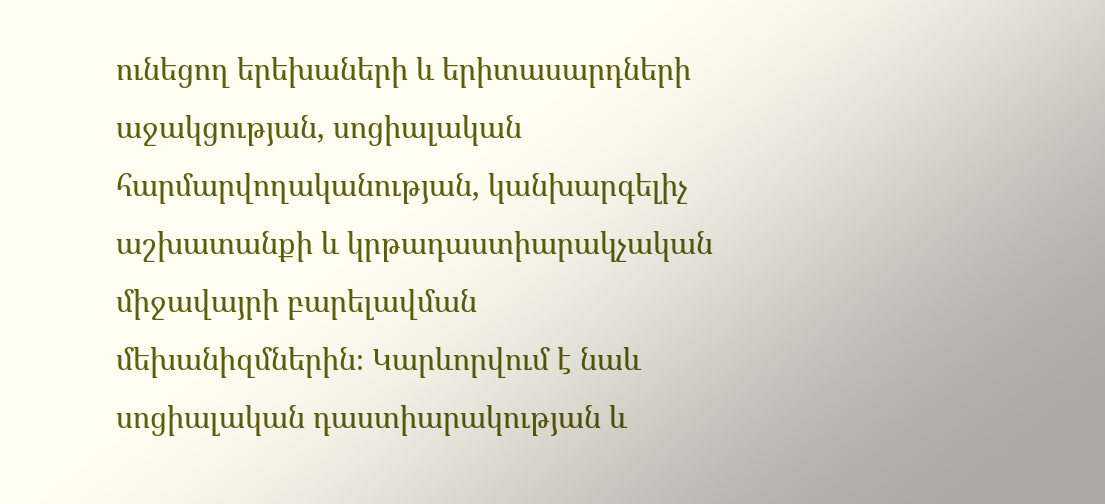ունեցող երեխաների և երիտասարդների աջակցության, սոցիալական հարմարվողականության, կանխարգելիչ աշխատանքի և կրթադաստիարակչական միջավայրի բարելավման մեխանիզմներին։ Կարևորվում է նաև սոցիալական դաստիարակության և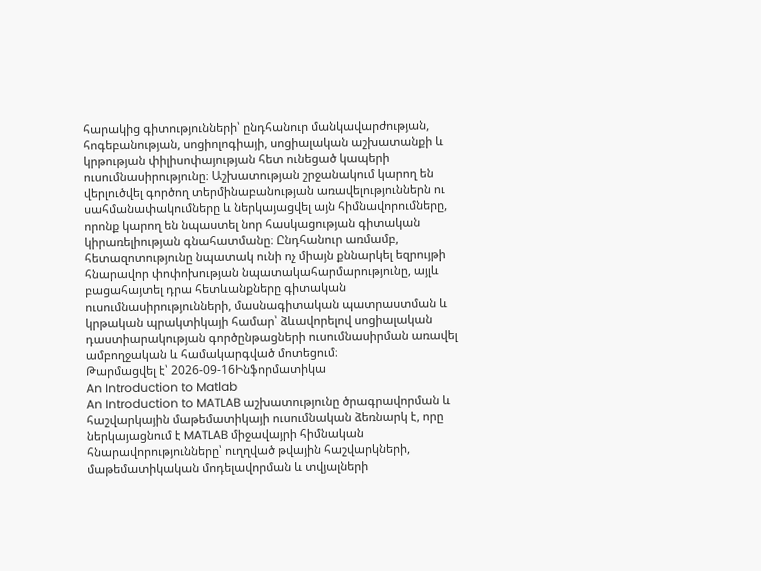հարակից գիտությունների՝ ընդհանուր մանկավարժության, հոգեբանության, սոցիոլոգիայի, սոցիալական աշխատանքի և կրթության փիլիսոփայության հետ ունեցած կապերի ուսումնասիրությունը։ Աշխատության շրջանակում կարող են վերլուծվել գործող տերմինաբանության առավելություններն ու սահմանափակումները և ներկայացվել այն հիմնավորումները, որոնք կարող են նպաստել նոր հասկացության գիտական կիրառելիության գնահատմանը։ Ընդհանուր առմամբ, հետազոտությունը նպատակ ունի ոչ միայն քննարկել եզրույթի հնարավոր փոփոխության նպատակահարմարությունը, այլև բացահայտել դրա հետևանքները գիտական ուսումնասիրությունների, մասնագիտական պատրաստման և կրթական պրակտիկայի համար՝ ձևավորելով սոցիալական դաստիարակության գործընթացների ուսումնասիրման առավել ամբողջական և համակարգված մոտեցում։
Թարմացվել է՝ 2026-09-16Ինֆորմատիկա
An Introduction to Matlab
An Introduction to MATLAB աշխատությունը ծրագրավորման և հաշվարկային մաթեմատիկայի ուսումնական ձեռնարկ է, որը ներկայացնում է MATLAB միջավայրի հիմնական հնարավորությունները՝ ուղղված թվային հաշվարկների, մաթեմատիկական մոդելավորման և տվյալների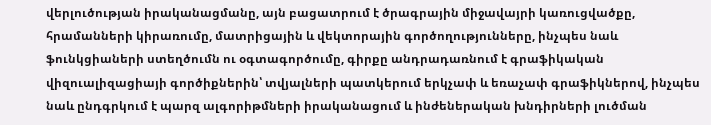վերլուծության իրականացմանը, այն բացատրում է ծրագրային միջավայրի կառուցվածքը, հրամանների կիրառումը, մատրիցային և վեկտորային գործողությունները, ինչպես նաև ֆունկցիաների ստեղծումն ու օգտագործումը, գիրքը անդրադառնում է գրաֆիկական վիզուալիզացիայի գործիքներին՝ տվյալների պատկերում երկչափ և եռաչափ գրաֆիկներով, ինչպես նաև ընդգրկում է պարզ ալգորիթմների իրականացում և ինժեներական խնդիրների լուծման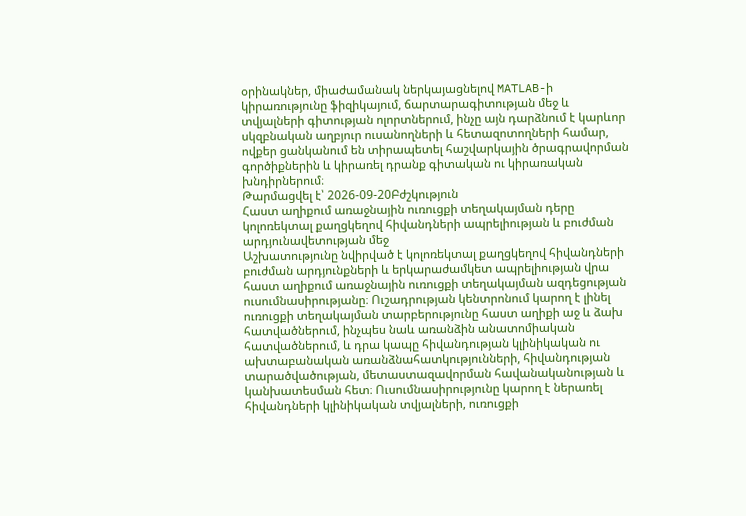օրինակներ, միաժամանակ ներկայացնելով MATLAB-ի կիրառությունը ֆիզիկայում, ճարտարագիտության մեջ և տվյալների գիտության ոլորտներում, ինչը այն դարձնում է կարևոր սկզբնական աղբյուր ուսանողների և հետազոտողների համար, ովքեր ցանկանում են տիրապետել հաշվարկային ծրագրավորման գործիքներին և կիրառել դրանք գիտական ու կիրառական խնդիրներում։
Թարմացվել է՝ 2026-09-20Բժշկություն
Հաստ աղիքում առաջնային ուռուցքի տեղակայման դերը կոլոռեկտալ քաղցկեղով հիվանդների ապրելիության և բուժման արդյունավետության մեջ
Աշխատությունը նվիրված է կոլոռեկտալ քաղցկեղով հիվանդների բուժման արդյունքների և երկարաժամկետ ապրելիության վրա հաստ աղիքում առաջնային ուռուցքի տեղակայման ազդեցության ուսումնասիրությանը։ Ուշադրության կենտրոնում կարող է լինել ուռուցքի տեղակայման տարբերությունը հաստ աղիքի աջ և ձախ հատվածներում, ինչպես նաև առանձին անատոմիական հատվածներում, և դրա կապը հիվանդության կլինիկական ու ախտաբանական առանձնահատկությունների, հիվանդության տարածվածության, մետաստազավորման հավանականության և կանխատեսման հետ։ Ուսումնասիրությունը կարող է ներառել հիվանդների կլինիկական տվյալների, ուռուցքի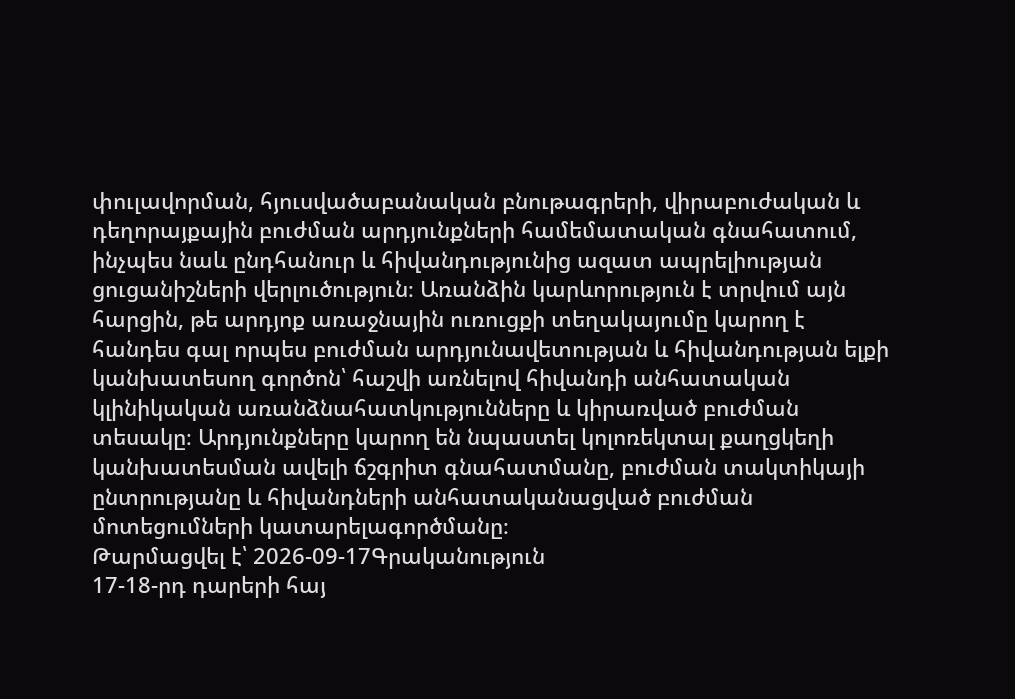փուլավորման, հյուսվածաբանական բնութագրերի, վիրաբուժական և դեղորայքային բուժման արդյունքների համեմատական գնահատում, ինչպես նաև ընդհանուր և հիվանդությունից ազատ ապրելիության ցուցանիշների վերլուծություն։ Առանձին կարևորություն է տրվում այն հարցին, թե արդյոք առաջնային ուռուցքի տեղակայումը կարող է հանդես գալ որպես բուժման արդյունավետության և հիվանդության ելքի կանխատեսող գործոն՝ հաշվի առնելով հիվանդի անհատական կլինիկական առանձնահատկությունները և կիրառված բուժման տեսակը։ Արդյունքները կարող են նպաստել կոլոռեկտալ քաղցկեղի կանխատեսման ավելի ճշգրիտ գնահատմանը, բուժման տակտիկայի ընտրությանը և հիվանդների անհատականացված բուժման մոտեցումների կատարելագործմանը։
Թարմացվել է՝ 2026-09-17Գրականություն
17-18-րդ դարերի հայ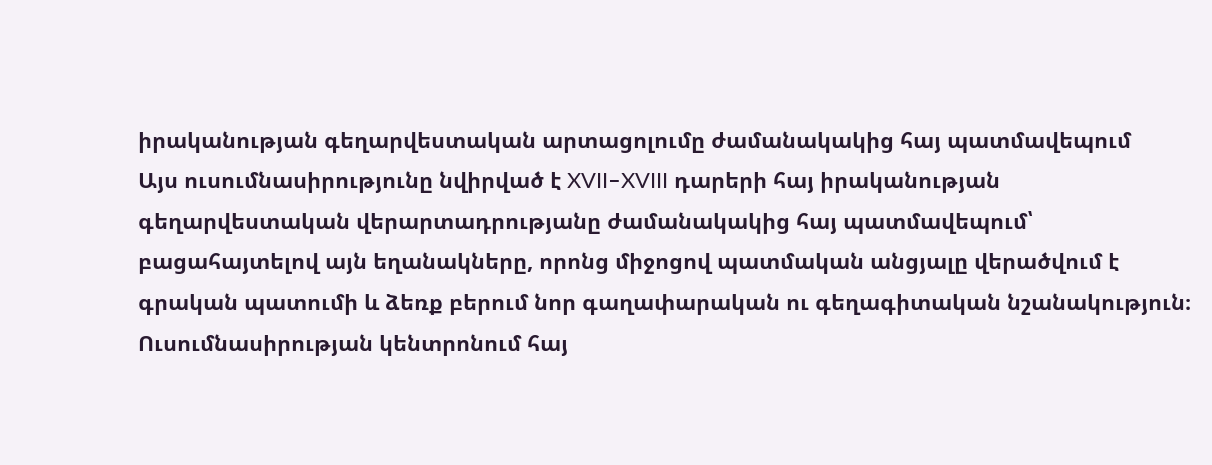իրականության գեղարվեստական արտացոլումը ժամանակակից հայ պատմավեպում
Այս ուսումնասիրությունը նվիրված է XVII–XVIII դարերի հայ իրականության գեղարվեստական վերարտադրությանը ժամանակակից հայ պատմավեպում՝ բացահայտելով այն եղանակները, որոնց միջոցով պատմական անցյալը վերածվում է գրական պատումի և ձեռք բերում նոր գաղափարական ու գեղագիտական նշանակություն։ Ուսումնասիրության կենտրոնում հայ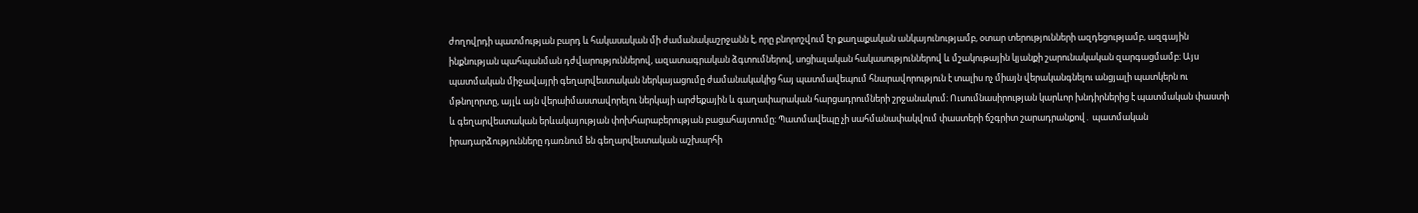ժողովրդի պատմության բարդ և հակասական մի ժամանակաշրջանն է, որը բնորոշվում էր քաղաքական անկայունությամբ, օտար տերությունների ազդեցությամբ, ազգային ինքնության պահպանման դժվարություններով, ազատագրական ձգտումներով, սոցիալական հակասություններով և մշակութային կյանքի շարունակական զարգացմամբ։ Այս պատմական միջավայրի գեղարվեստական ներկայացումը ժամանակակից հայ պատմավեպում հնարավորություն է տալիս ոչ միայն վերականգնելու անցյալի պատկերն ու մթնոլորտը, այլև այն վերաիմաստավորելու ներկայի արժեքային և գաղափարական հարցադրումների շրջանակում։ Ուսումնասիրության կարևոր խնդիրներից է պատմական փաստի և գեղարվեստական երևակայության փոխհարաբերության բացահայտումը։ Պատմավեպը չի սահմանափակվում փաստերի ճշգրիտ շարադրանքով․ պատմական իրադարձությունները դառնում են գեղարվեստական աշխարհի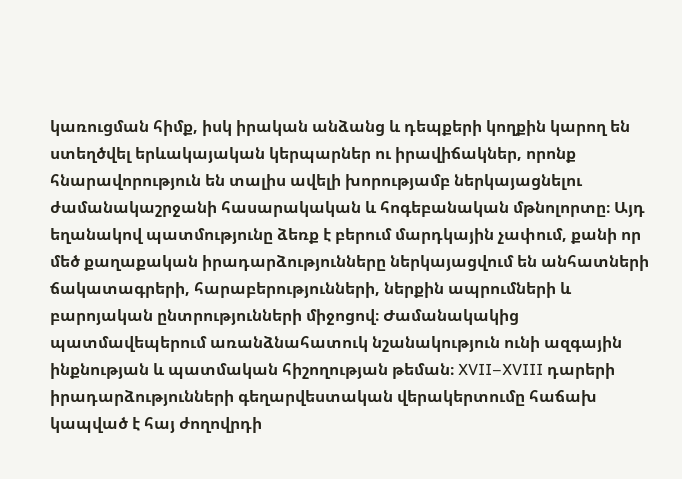կառուցման հիմք, իսկ իրական անձանց և դեպքերի կողքին կարող են ստեղծվել երևակայական կերպարներ ու իրավիճակներ, որոնք հնարավորություն են տալիս ավելի խորությամբ ներկայացնելու ժամանակաշրջանի հասարակական և հոգեբանական մթնոլորտը։ Այդ եղանակով պատմությունը ձեռք է բերում մարդկային չափում, քանի որ մեծ քաղաքական իրադարձությունները ներկայացվում են անհատների ճակատագրերի, հարաբերությունների, ներքին ապրումների և բարոյական ընտրությունների միջոցով։ Ժամանակակից պատմավեպերում առանձնահատուկ նշանակություն ունի ազգային ինքնության և պատմական հիշողության թեման։ XVII–XVIII դարերի իրադարձությունների գեղարվեստական վերակերտումը հաճախ կապված է հայ ժողովրդի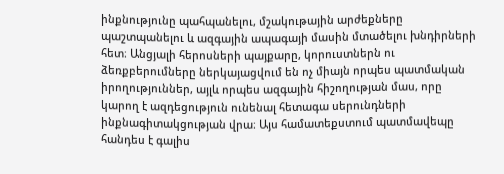ինքնությունը պահպանելու, մշակութային արժեքները պաշտպանելու և ազգային ապագայի մասին մտածելու խնդիրների հետ։ Անցյալի հերոսների պայքարը, կորուստներն ու ձեռքբերումները ներկայացվում են ոչ միայն որպես պատմական իրողություններ, այլև որպես ազգային հիշողության մաս, որը կարող է ազդեցություն ունենալ հետագա սերունդների ինքնագիտակցության վրա։ Այս համատեքստում պատմավեպը հանդես է գալիս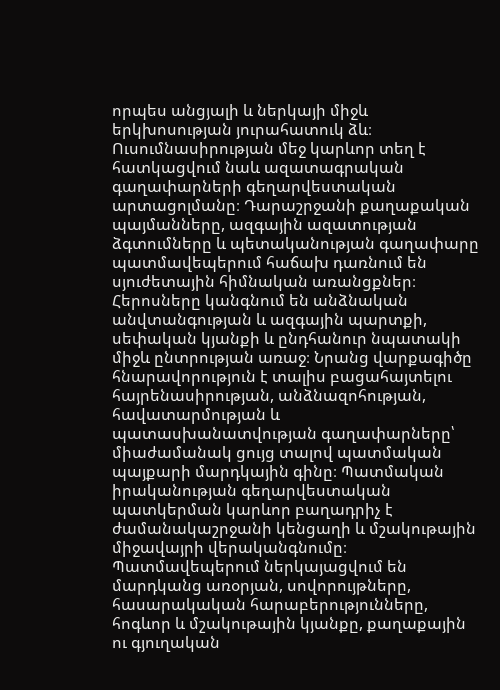որպես անցյալի և ներկայի միջև երկխոսության յուրահատուկ ձև։ Ուսումնասիրության մեջ կարևոր տեղ է հատկացվում նաև ազատագրական գաղափարների գեղարվեստական արտացոլմանը։ Դարաշրջանի քաղաքական պայմանները, ազգային ազատության ձգտումները և պետականության գաղափարը պատմավեպերում հաճախ դառնում են սյուժետային հիմնական առանցքներ։ Հերոսները կանգնում են անձնական անվտանգության և ազգային պարտքի, սեփական կյանքի և ընդհանուր նպատակի միջև ընտրության առաջ։ Նրանց վարքագիծը հնարավորություն է տալիս բացահայտելու հայրենասիրության, անձնազոհության, հավատարմության և պատասխանատվության գաղափարները՝ միաժամանակ ցույց տալով պատմական պայքարի մարդկային գինը։ Պատմական իրականության գեղարվեստական պատկերման կարևոր բաղադրիչ է ժամանակաշրջանի կենցաղի և մշակութային միջավայրի վերականգնումը։ Պատմավեպերում ներկայացվում են մարդկանց առօրյան, սովորույթները, հասարակական հարաբերությունները, հոգևոր և մշակութային կյանքը, քաղաքային ու գյուղական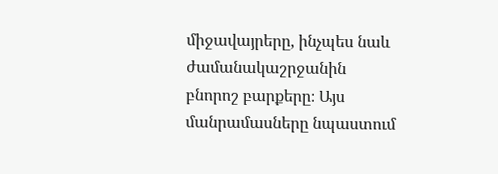միջավայրերը, ինչպես նաև ժամանակաշրջանին բնորոշ բարքերը։ Այս մանրամասները նպաստում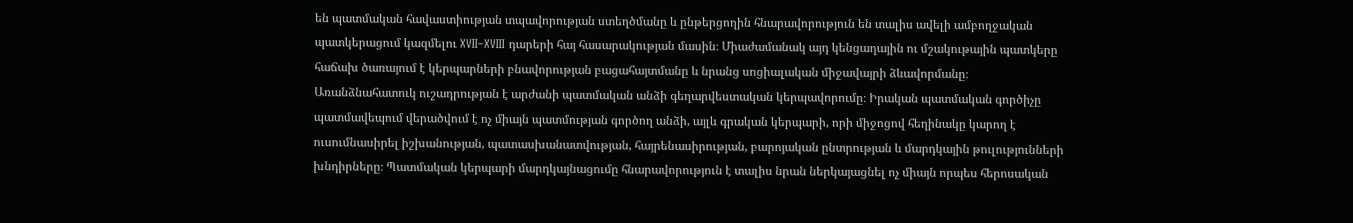են պատմական հավաստիության տպավորության ստեղծմանը և ընթերցողին հնարավորություն են տալիս ավելի ամբողջական պատկերացում կազմելու XVII–XVIII դարերի հայ հասարակության մասին։ Միաժամանակ այդ կենցաղային ու մշակութային պատկերը հաճախ ծառայում է կերպարների բնավորության բացահայտմանը և նրանց սոցիալական միջավայրի ձևավորմանը։ Առանձնահատուկ ուշադրության է արժանի պատմական անձի գեղարվեստական կերպավորումը։ Իրական պատմական գործիչը պատմավեպում վերածվում է ոչ միայն պատմության գործող անձի, այլև գրական կերպարի, որի միջոցով հեղինակը կարող է ուսումնասիրել իշխանության, պատասխանատվության, հայրենասիրության, բարոյական ընտրության և մարդկային թուլությունների խնդիրները։ Պատմական կերպարի մարդկայնացումը հնարավորություն է տալիս նրան ներկայացնել ոչ միայն որպես հերոսական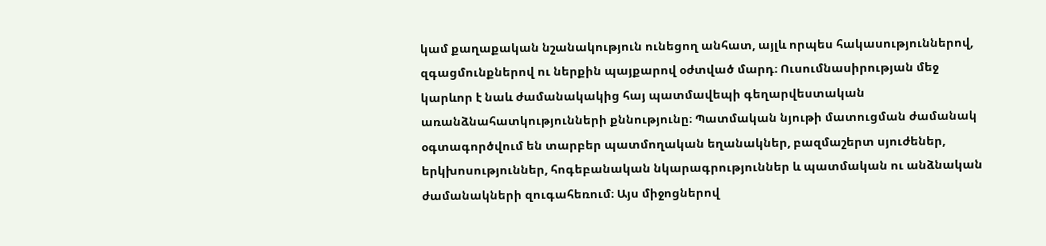կամ քաղաքական նշանակություն ունեցող անհատ, այլև որպես հակասություններով, զգացմունքներով ու ներքին պայքարով օժտված մարդ։ Ուսումնասիրության մեջ կարևոր է նաև ժամանակակից հայ պատմավեպի գեղարվեստական առանձնահատկությունների քննությունը։ Պատմական նյութի մատուցման ժամանակ օգտագործվում են տարբեր պատմողական եղանակներ, բազմաշերտ սյուժեներ, երկխոսություններ, հոգեբանական նկարագրություններ և պատմական ու անձնական ժամանակների զուգահեռում։ Այս միջոցներով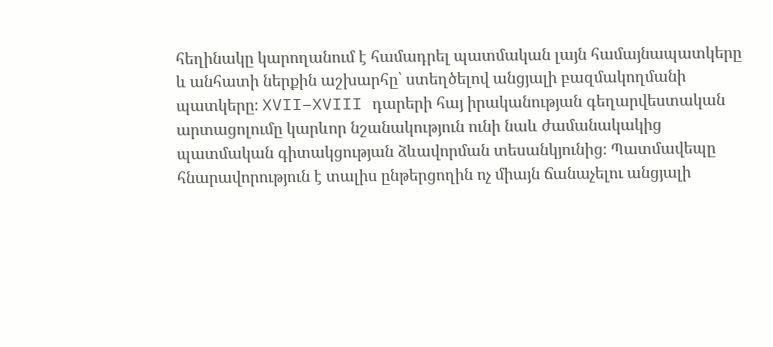հեղինակը կարողանում է համադրել պատմական լայն համայնապատկերը և անհատի ներքին աշխարհը՝ ստեղծելով անցյալի բազմակողմանի պատկերը։ XVII–XVIII դարերի հայ իրականության գեղարվեստական արտացոլումը կարևոր նշանակություն ունի նաև ժամանակակից պատմական գիտակցության ձևավորման տեսանկյունից։ Պատմավեպը հնարավորություն է տալիս ընթերցողին ոչ միայն ճանաչելու անցյալի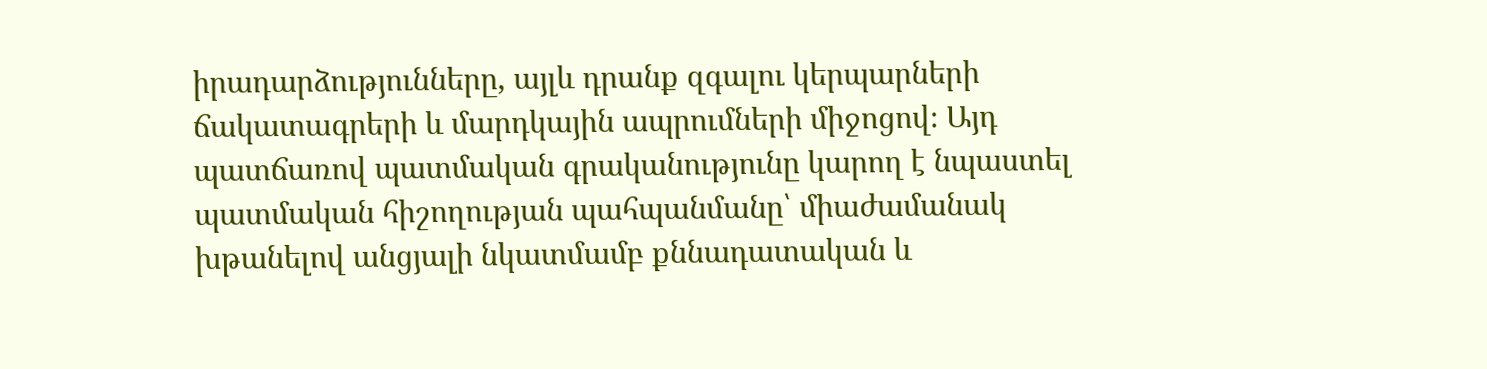իրադարձությունները, այլև դրանք զգալու կերպարների ճակատագրերի և մարդկային ապրումների միջոցով։ Այդ պատճառով պատմական գրականությունը կարող է նպաստել պատմական հիշողության պահպանմանը՝ միաժամանակ խթանելով անցյալի նկատմամբ քննադատական և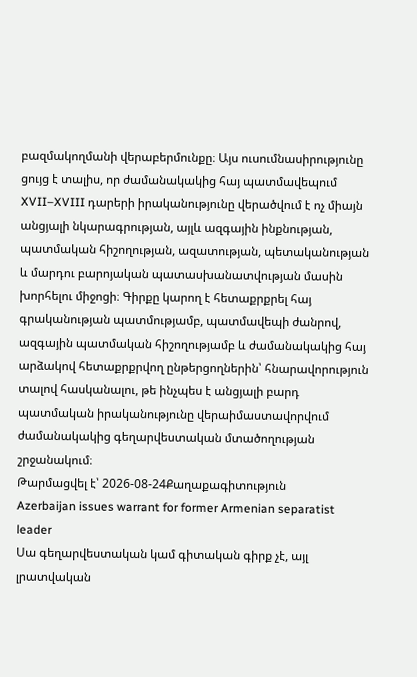բազմակողմանի վերաբերմունքը։ Այս ուսումնասիրությունը ցույց է տալիս, որ ժամանակակից հայ պատմավեպում XVII–XVIII դարերի իրականությունը վերածվում է ոչ միայն անցյալի նկարագրության, այլև ազգային ինքնության, պատմական հիշողության, ազատության, պետականության և մարդու բարոյական պատասխանատվության մասին խորհելու միջոցի։ Գիրքը կարող է հետաքրքրել հայ գրականության պատմությամբ, պատմավեպի ժանրով, ազգային պատմական հիշողությամբ և ժամանակակից հայ արձակով հետաքրքրվող ընթերցողներին՝ հնարավորություն տալով հասկանալու, թե ինչպես է անցյալի բարդ պատմական իրականությունը վերաիմաստավորվում ժամանակակից գեղարվեստական մտածողության շրջանակում։
Թարմացվել է՝ 2026-08-24Քաղաքագիտություն
Azerbaijan issues warrant for former Armenian separatist leader
Սա գեղարվեստական կամ գիտական գիրք չէ, այլ լրատվական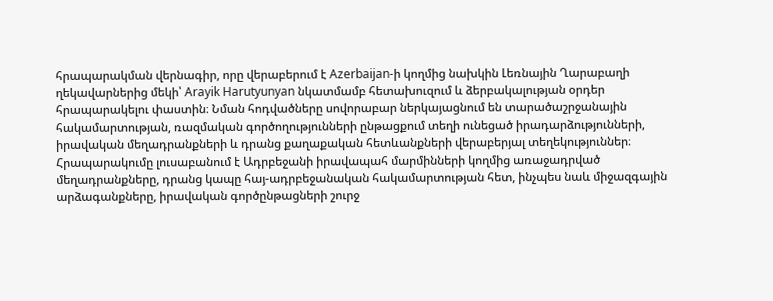հրապարակման վերնագիր, որը վերաբերում է Azerbaijan-ի կողմից նախկին Լեռնային Ղարաբաղի ղեկավարներից մեկի՝ Arayik Harutyunyan նկատմամբ հետախուզում և ձերբակալության օրդեր հրապարակելու փաստին։ Նման հոդվածները սովորաբար ներկայացնում են տարածաշրջանային հակամարտության, ռազմական գործողությունների ընթացքում տեղի ունեցած իրադարձությունների, իրավական մեղադրանքների և դրանց քաղաքական հետևանքների վերաբերյալ տեղեկություններ։ Հրապարակումը լուսաբանում է Ադրբեջանի իրավապահ մարմինների կողմից առաջադրված մեղադրանքները, դրանց կապը հայ-ադրբեջանական հակամարտության հետ, ինչպես նաև միջազգային արձագանքները, իրավական գործընթացների շուրջ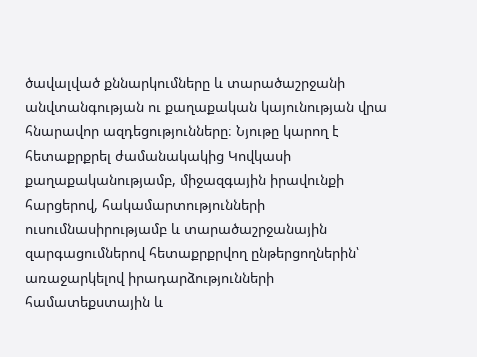ծավալված քննարկումները և տարածաշրջանի անվտանգության ու քաղաքական կայունության վրա հնարավոր ազդեցությունները։ Նյութը կարող է հետաքրքրել ժամանակակից Կովկասի քաղաքականությամբ, միջազգային իրավունքի հարցերով, հակամարտությունների ուսումնասիրությամբ և տարածաշրջանային զարգացումներով հետաքրքրվող ընթերցողներին՝ առաջարկելով իրադարձությունների համատեքստային և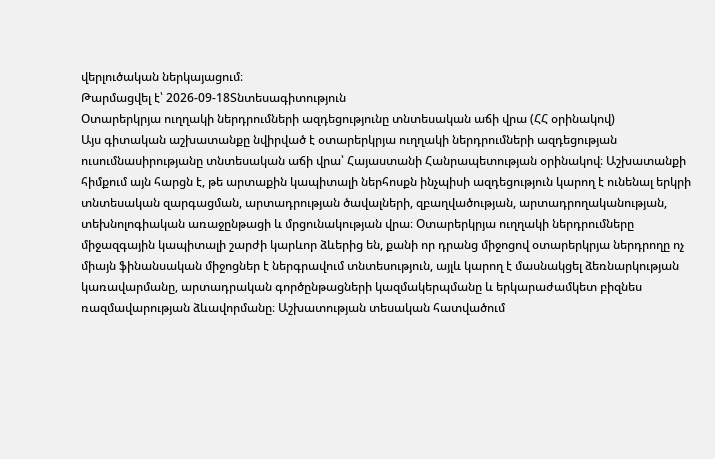վերլուծական ներկայացում։
Թարմացվել է՝ 2026-09-18Տնտեսագիտություն
Օտարերկրյա ուղղակի ներդրումների ազդեցությունը տնտեսական աճի վրա (ՀՀ օրինակով)
Այս գիտական աշխատանքը նվիրված է օտարերկրյա ուղղակի ներդրումների ազդեցության ուսումնասիրությանը տնտեսական աճի վրա՝ Հայաստանի Հանրապետության օրինակով։ Աշխատանքի հիմքում այն հարցն է, թե արտաքին կապիտալի ներհոսքն ինչպիսի ազդեցություն կարող է ունենալ երկրի տնտեսական զարգացման, արտադրության ծավալների, զբաղվածության, արտադրողականության, տեխնոլոգիական առաջընթացի և մրցունակության վրա։ Օտարերկրյա ուղղակի ներդրումները միջազգային կապիտալի շարժի կարևոր ձևերից են, քանի որ դրանց միջոցով օտարերկրյա ներդրողը ոչ միայն ֆինանսական միջոցներ է ներգրավում տնտեսություն, այլև կարող է մասնակցել ձեռնարկության կառավարմանը, արտադրական գործընթացների կազմակերպմանը և երկարաժամկետ բիզնես ռազմավարության ձևավորմանը։ Աշխատության տեսական հատվածում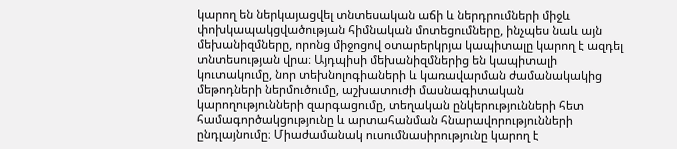կարող են ներկայացվել տնտեսական աճի և ներդրումների միջև փոխկապակցվածության հիմնական մոտեցումները, ինչպես նաև այն մեխանիզմները, որոնց միջոցով օտարերկրյա կապիտալը կարող է ազդել տնտեսության վրա։ Այդպիսի մեխանիզմներից են կապիտալի կուտակումը, նոր տեխնոլոգիաների և կառավարման ժամանակակից մեթոդների ներմուծումը, աշխատուժի մասնագիտական կարողությունների զարգացումը, տեղական ընկերությունների հետ համագործակցությունը և արտահանման հնարավորությունների ընդլայնումը։ Միաժամանակ ուսումնասիրությունը կարող է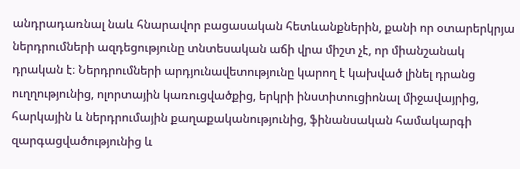անդրադառնալ նաև հնարավոր բացասական հետևանքներին, քանի որ օտարերկրյա ներդրումների ազդեցությունը տնտեսական աճի վրա միշտ չէ, որ միանշանակ դրական է։ Ներդրումների արդյունավետությունը կարող է կախված լինել դրանց ուղղությունից, ոլորտային կառուցվածքից, երկրի ինստիտուցիոնալ միջավայրից, հարկային և ներդրումային քաղաքականությունից, ֆինանսական համակարգի զարգացվածությունից և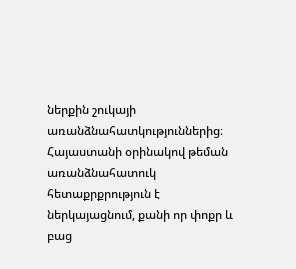ներքին շուկայի առանձնահատկություններից։ Հայաստանի օրինակով թեման առանձնահատուկ հետաքրքրություն է ներկայացնում, քանի որ փոքր և բաց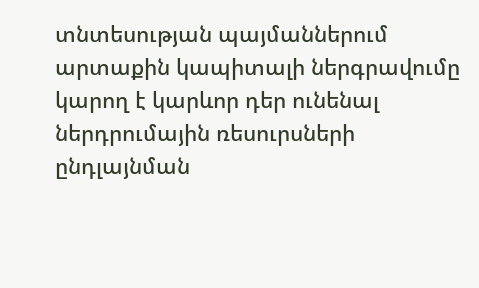տնտեսության պայմաններում արտաքին կապիտալի ներգրավումը կարող է կարևոր դեր ունենալ ներդրումային ռեսուրսների ընդլայնման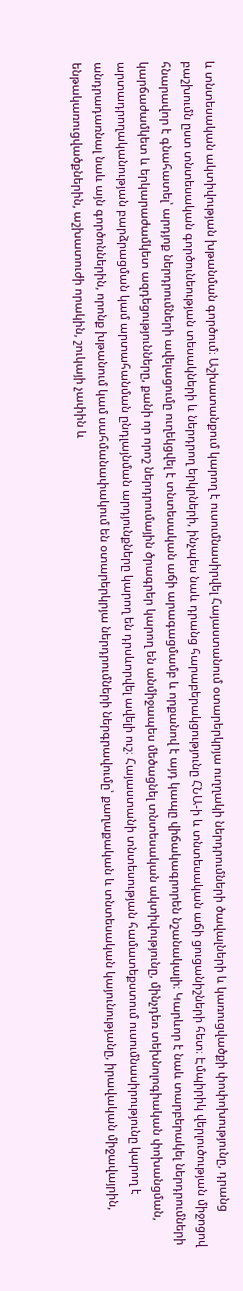և տնտեսական ակտիվության խթանման գործում։ Աշխատանքում կարող է ուսումնասիրվել Հայաստանում օտարերկրյա ուղղակի ներդրումների ծավալների և կառուցվածքի փոփոխությունը, դրանց բաշխումն ըստ տնտեսական գործունեության տեսակների և ներդրող երկրների, ինչպես նաև դրանց հարաբերակցությունը ՀՆԱ-ի և տնտեսական աճի ցուցանիշների հետ։ Էմպիրիկ վերլուծության միջոցով հնարավոր է գնահատել՝ արդյոք ներդրումների ավելացումը ուղեկցվել է տնտեսական աճի արագացմամբ և որքանով է այդ կապը վիճակագրորեն նշանակալի։ Կարևոր է նաև տարբերակել ներդրումների կարճաժամկետ և երկարաժամկետ ազդեցությունները, քանի որ որոշ ներդրումային ծրագրեր կարող են անմիջապես մեծացնել տնտեսական ակտիվությունը, մինչդեռ տեխնոլոգիական փոխանցման, արտադրողականության բարձրացման կամ արտահանման ընդլայնման արդյունքները կարող են դրսևորվել ավելի ուշ։ Հայաստանի տնտեսության համատեքստում ուսումնասիրությունը կարող է անդրադառնալ նաև այն գործոններին, որոնք խթանում կամ սահմանափակում են օտարերկրյա ներդրումների ներգրավումը՝ քաղաքական և տնտեսական կայունությանը, իրավական միջավայրին, ենթակառուցվածքներին, աշխատուժի որակին, շուկայի չափին և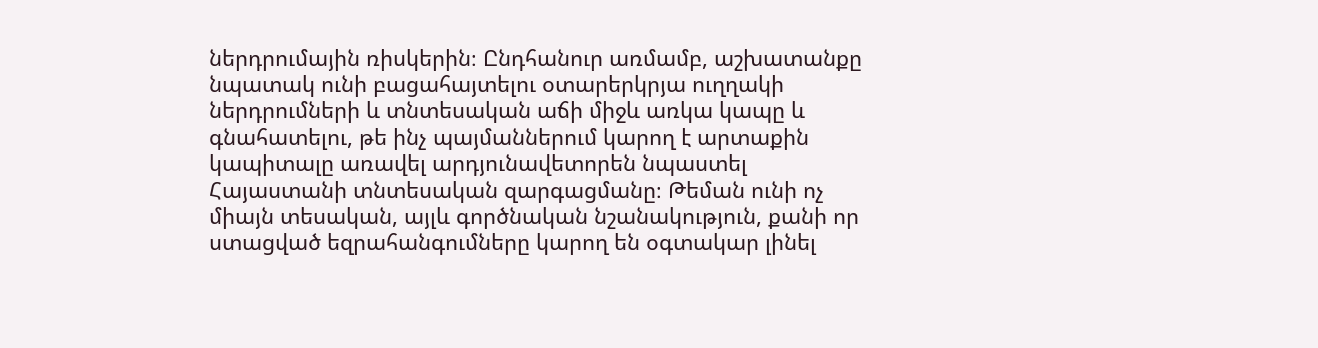ներդրումային ռիսկերին։ Ընդհանուր առմամբ, աշխատանքը նպատակ ունի բացահայտելու օտարերկրյա ուղղակի ներդրումների և տնտեսական աճի միջև առկա կապը և գնահատելու, թե ինչ պայմաններում կարող է արտաքին կապիտալը առավել արդյունավետորեն նպաստել Հայաստանի տնտեսական զարգացմանը։ Թեման ունի ոչ միայն տեսական, այլև գործնական նշանակություն, քանի որ ստացված եզրահանգումները կարող են օգտակար լինել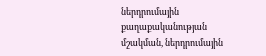ներդրումային քաղաքականության մշակման, ներդրումային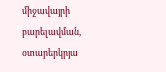միջավայրի բարելավման, օտարերկրյա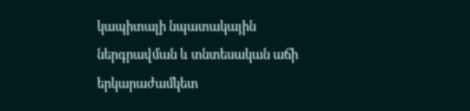կապիտալի նպատակային ներգրավման և տնտեսական աճի երկարաժամկետ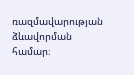ռազմավարության ձևավորման համար։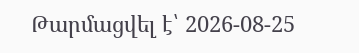Թարմացվել է՝ 2026-08-25